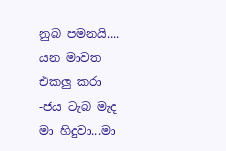නුබ පමනයි....
යන මාවත එකලු කරා -ජය ටැබ මැද මා හිදුවා...මා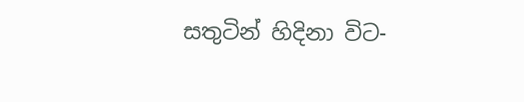සතුටින් හිදිනා විට-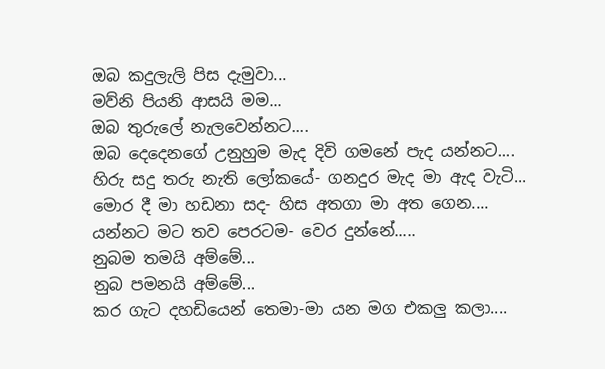ඔබ කදුලැලි පිස දැමුවා...
මව්නි පියනි ආසයි මම...
ඔබ තුරුලේ නැලවෙන්නට....
ඔබ දෙදෙනගේ උනුහුම මැද දිවි ගමනේ පැද යන්නට....
හිරු සදු තරු නැති ලෝකයේ- ගනදුර මැද මා ඇද වැටි...
මොර දී මා හඩනා සද- හිස අතගා මා අත ගෙන....
යන්නට මට තව පෙරටම- වෙර දුන්නේ.....
නුබම තමයි අම්මේ...
නුබ පමනයි අම්මේ...
කර ගැට දහඩියෙන් තෙමා-මා යන මග එකලු කලා....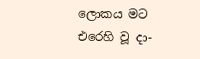ලොකය මට එරෙහි වූ දා-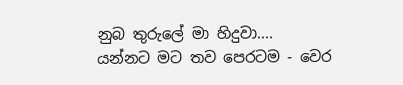නුබ තුරුලේ මා හිදුවා....
යන්නට මට තව පෙරටම - වෙර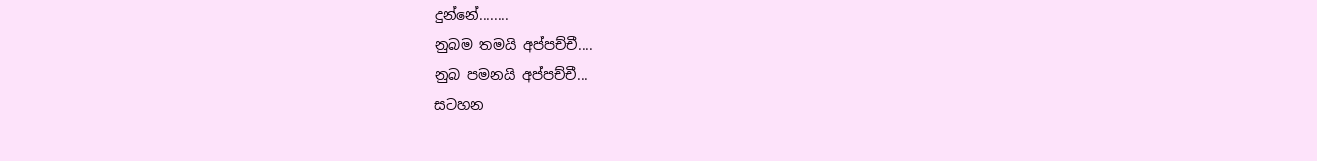දුන්නේ........
නුබම තමයි අප්පච්චී....
නුබ පමනයි අප්පච්චී...
සටහන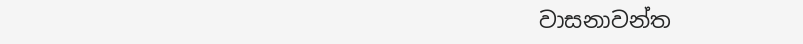වාසනාවන්ත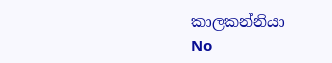කාලකන්නියා
No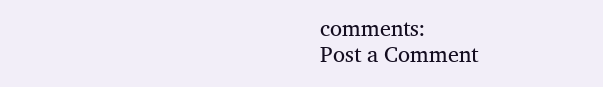comments:
Post a Comment